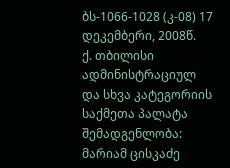ბს-1066-1028 (კ-08) 17 დეკემბერი, 2008წ.
ქ. თბილისი
ადმინისტრაციულ და სხვა კატეგორიის საქმეთა პალატა
შემადგენლობა:
მარიამ ცისკაძე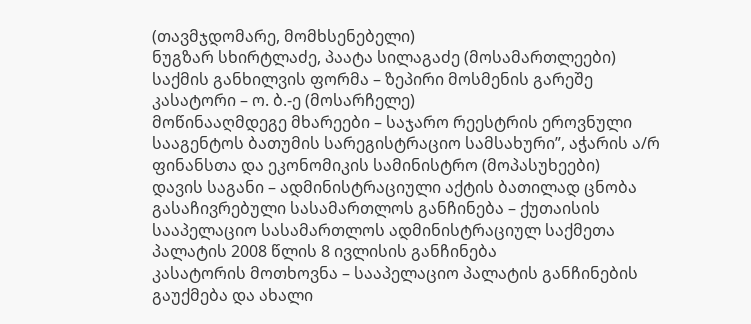(თავმჯდომარე, მომხსენებელი)
ნუგზარ სხირტლაძე, პაატა სილაგაძე (მოსამართლეები)
საქმის განხილვის ფორმა – ზეპირი მოსმენის გარეშე
კასატორი – ო. ბ.-ე (მოსარჩელე)
მოწინააღმდეგე მხარეები – საჯარო რეესტრის ეროვნული სააგენტოს ბათუმის სარეგისტრაციო სამსახური”, აჭარის ა/რ ფინანსთა და ეკონომიკის სამინისტრო (მოპასუხეები)
დავის საგანი – ადმინისტრაციული აქტის ბათილად ცნობა
გასაჩივრებული სასამართლოს განჩინება – ქუთაისის სააპელაციო სასამართლოს ადმინისტრაციულ საქმეთა პალატის 2008 წლის 8 ივლისის განჩინება
კასატორის მოთხოვნა – სააპელაციო პალატის განჩინების გაუქმება და ახალი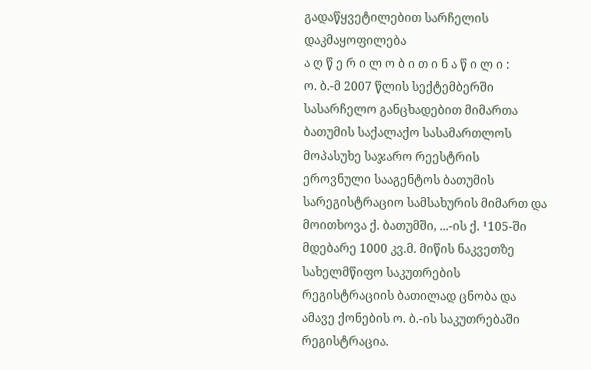გადაწყვეტილებით სარჩელის დაკმაყოფილება
ა ღ წ ე რ ი ლ ო ბ ი თ ი ნ ა წ ი ლ ი :
ო. ბ.-მ 2007 წლის სექტემბერში სასარჩელო განცხადებით მიმართა ბათუმის საქალაქო სასამართლოს მოპასუხე საჯარო რეესტრის ეროვნული სააგენტოს ბათუმის სარეგისტრაციო სამსახურის მიმართ და მოითხოვა ქ. ბათუმში, ...-ის ქ. ¹105-ში მდებარე 1000 კვ.მ. მიწის ნაკვეთზე სახელმწიფო საკუთრების რეგისტრაციის ბათილად ცნობა და ამავე ქონების ო. ბ.-ის საკუთრებაში რეგისტრაცია.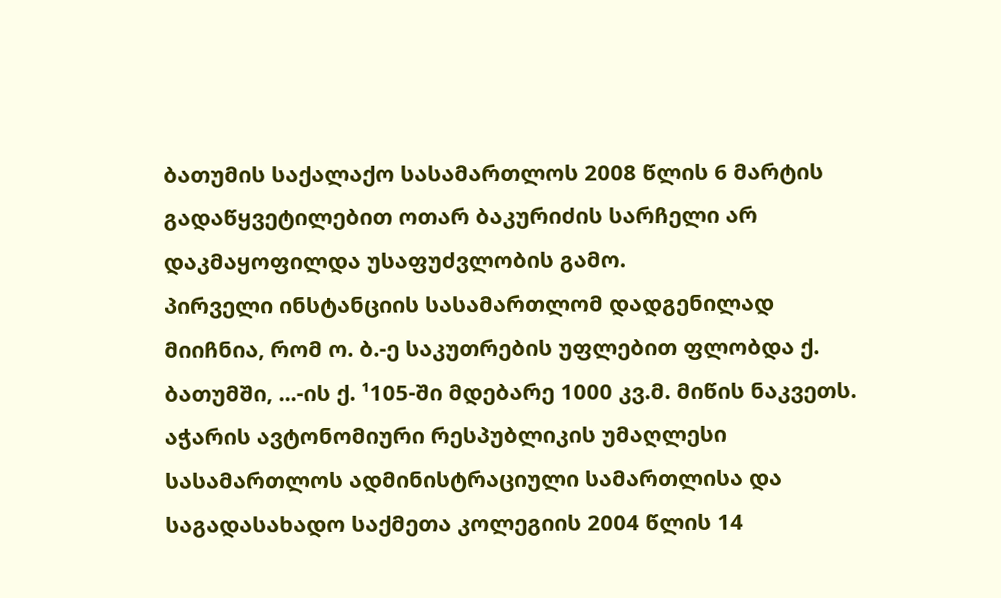ბათუმის საქალაქო სასამართლოს 2008 წლის 6 მარტის გადაწყვეტილებით ოთარ ბაკურიძის სარჩელი არ დაკმაყოფილდა უსაფუძვლობის გამო.
პირველი ინსტანციის სასამართლომ დადგენილად მიიჩნია, რომ ო. ბ.-ე საკუთრების უფლებით ფლობდა ქ. ბათუმში, ...-ის ქ. ¹105-ში მდებარე 1000 კვ.მ. მიწის ნაკვეთს. აჭარის ავტონომიური რესპუბლიკის უმაღლესი სასამართლოს ადმინისტრაციული სამართლისა და საგადასახადო საქმეთა კოლეგიის 2004 წლის 14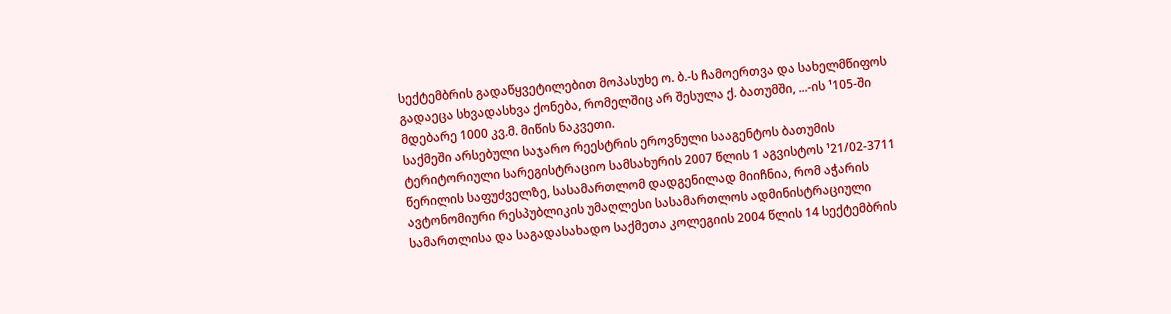სექტემბრის გადაწყვეტილებით მოპასუხე ო. ბ.-ს ჩამოერთვა და სახელმწიფოს გადაეცა სხვადასხვა ქონება, რომელშიც არ შესულა ქ. ბათუმში, ...-ის ¹105-ში მდებარე 1000 კვ.მ. მიწის ნაკვეთი.
საქმეში არსებული საჯარო რეესტრის ეროვნული სააგენტოს ბათუმის ტერიტორიული სარეგისტრაციო სამსახურის 2007 წლის 1 აგვისტოს ¹21/02-3711 წერილის საფუძველზე, სასამართლომ დადგენილად მიიჩნია, რომ აჭარის ავტონომიური რესპუბლიკის უმაღლესი სასამართლოს ადმინისტრაციული სამართლისა და საგადასახადო საქმეთა კოლეგიის 2004 წლის 14 სექტემბრის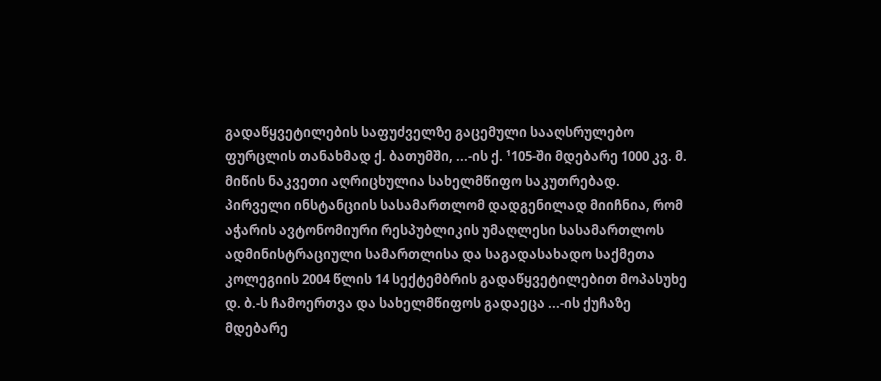გადაწყვეტილების საფუძველზე გაცემული სააღსრულებო ფურცლის თანახმად ქ. ბათუმში, ...-ის ქ. ¹105-ში მდებარე 1000 კვ. მ. მიწის ნაკვეთი აღრიცხულია სახელმწიფო საკუთრებად.
პირველი ინსტანციის სასამართლომ დადგენილად მიიჩნია, რომ აჭარის ავტონომიური რესპუბლიკის უმაღლესი სასამართლოს ადმინისტრაციული სამართლისა და საგადასახადო საქმეთა კოლეგიის 2004 წლის 14 სექტემბრის გადაწყვეტილებით მოპასუხე დ. ბ.-ს ჩამოერთვა და სახელმწიფოს გადაეცა ...-ის ქუჩაზე მდებარე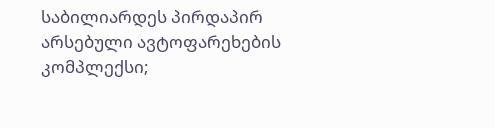საბილიარდეს პირდაპირ არსებული ავტოფარეხების კომპლექსი;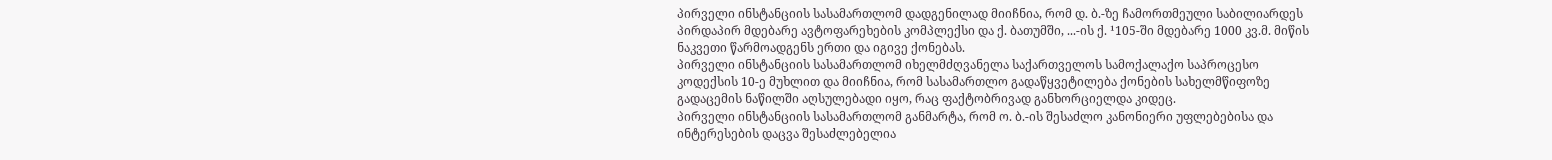პირველი ინსტანციის სასამართლომ დადგენილად მიიჩნია, რომ დ. ბ.-ზე ჩამორთმეული საბილიარდეს პირდაპირ მდებარე ავტოფარეხების კომპლექსი და ქ. ბათუმში, ...-ის ქ. ¹105-ში მდებარე 1000 კვ.მ. მიწის ნაკვეთი წარმოადგენს ერთი და იგივე ქონებას.
პირველი ინსტანციის სასამართლომ იხელმძღვანელა საქართველოს სამოქალაქო საპროცესო კოდექსის 10-ე მუხლით და მიიჩნია, რომ სასამართლო გადაწყვეტილება ქონების სახელმწიფოზე გადაცემის ნაწილში აღსულებადი იყო, რაც ფაქტობრივად განხორციელდა კიდეც.
პირველი ინსტანციის სასამართლომ განმარტა, რომ ო. ბ.-ის შესაძლო კანონიერი უფლებებისა და ინტერესების დაცვა შესაძლებელია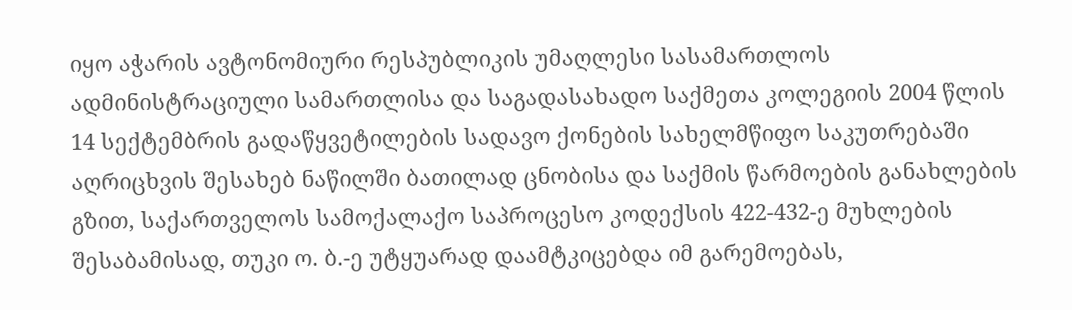იყო აჭარის ავტონომიური რესპუბლიკის უმაღლესი სასამართლოს ადმინისტრაციული სამართლისა და საგადასახადო საქმეთა კოლეგიის 2004 წლის 14 სექტემბრის გადაწყვეტილების სადავო ქონების სახელმწიფო საკუთრებაში აღრიცხვის შესახებ ნაწილში ბათილად ცნობისა და საქმის წარმოების განახლების გზით, საქართველოს სამოქალაქო საპროცესო კოდექსის 422-432-ე მუხლების შესაბამისად, თუკი ო. ბ.-ე უტყუარად დაამტკიცებდა იმ გარემოებას,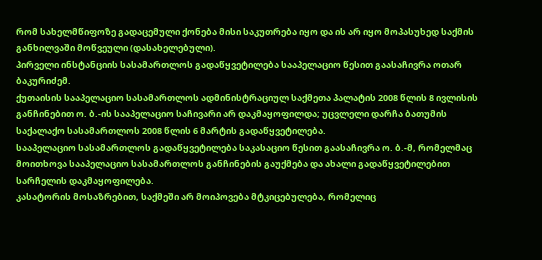რომ სახელმწიფოზე გადაცემული ქონება მისი საკუთრება იყო და ის არ იყო მოპასუხედ საქმის განხილვაში მოწვეული (დასახელებული).
პირველი ინსტანციის სასამართლოს გადაწყვეტილება სააპელაციო წესით გაასაჩივრა ოთარ ბაკურიძემ.
ქუთაისის სააპელაციო სასამართლოს ადმინისტრაციულ საქმეთა პალატის 2008 წლის 8 ივლისის განჩინებით ო. ბ.-ის სააპელაციო საჩივარი არ დაკმაყოფილდა; უცვლელი დარჩა ბათუმის საქალაქო სასამართლოს 2008 წლის 6 მარტის გადაწყვეტილება.
სააპელაციო სასამართლოს გადაწყვეტილება საკასაციო წესით გაასაჩივრა ო. ბ.-მ, რომელმაც მოითხოვა სააპელაციო სასამართლოს განჩინების გაუქმება და ახალი გადაწყვეტილებით სარჩელის დაკმაყოფილება.
კასატორის მოსაზრებით, საქმეში არ მოიპოვება მტკიცებულება, რომელიც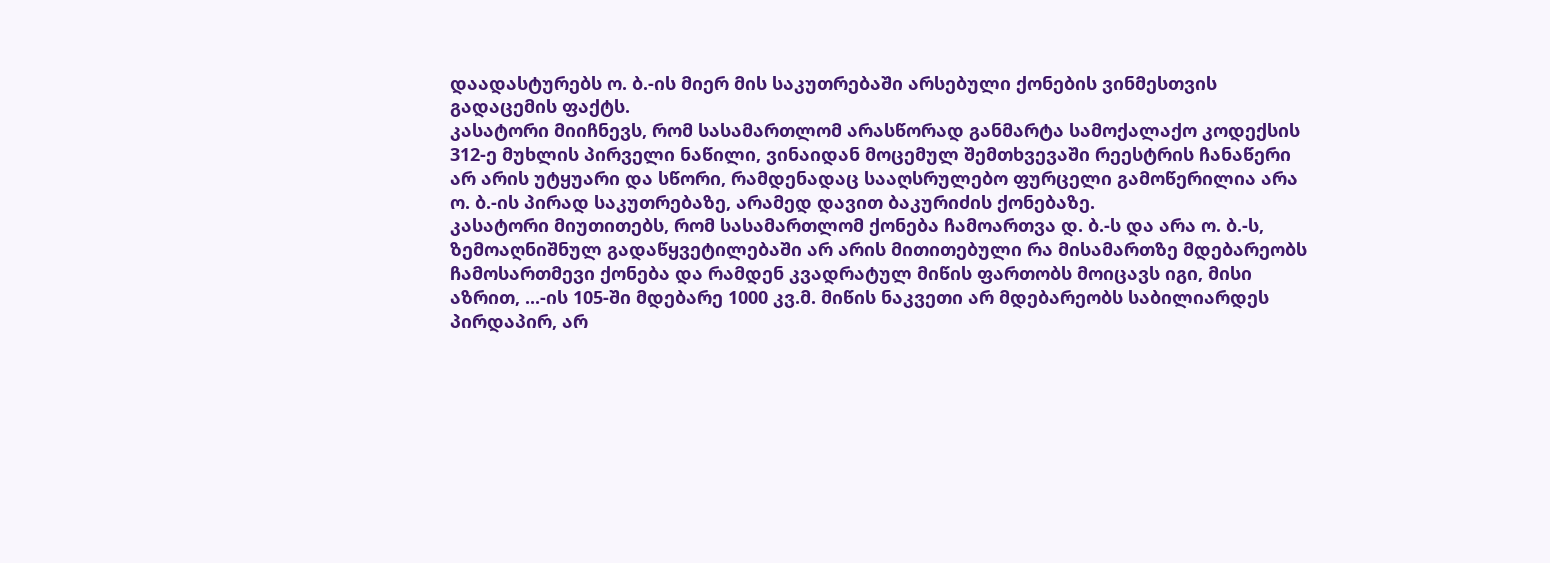დაადასტურებს ო. ბ.-ის მიერ მის საკუთრებაში არსებული ქონების ვინმესთვის გადაცემის ფაქტს.
კასატორი მიიჩნევს, რომ სასამართლომ არასწორად განმარტა სამოქალაქო კოდექსის 312-ე მუხლის პირველი ნაწილი, ვინაიდან მოცემულ შემთხვევაში რეესტრის ჩანაწერი არ არის უტყუარი და სწორი, რამდენადაც სააღსრულებო ფურცელი გამოწერილია არა ო. ბ.-ის პირად საკუთრებაზე, არამედ დავით ბაკურიძის ქონებაზე.
კასატორი მიუთითებს, რომ სასამართლომ ქონება ჩამოართვა დ. ბ.-ს და არა ო. ბ.-ს, ზემოაღნიშნულ გადაწყვეტილებაში არ არის მითითებული რა მისამართზე მდებარეობს ჩამოსართმევი ქონება და რამდენ კვადრატულ მიწის ფართობს მოიცავს იგი, მისი აზრით, ...-ის 105-ში მდებარე 1000 კვ.მ. მიწის ნაკვეთი არ მდებარეობს საბილიარდეს პირდაპირ, არ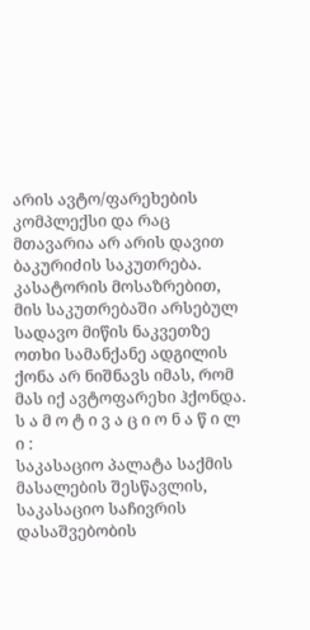არის ავტო/ფარეხების კომპლექსი და რაც მთავარია არ არის დავით ბაკურიძის საკუთრება. კასატორის მოსაზრებით, მის საკუთრებაში არსებულ სადავო მიწის ნაკვეთზე ოთხი სამანქანე ადგილის ქონა არ ნიშნავს იმას, რომ მას იქ ავტოფარეხი ჰქონდა.
ს ა მ ო ტ ი ვ ა ც ი ო ნ ა წ ი ლ ი :
საკასაციო პალატა საქმის მასალების შესწავლის, საკასაციო საჩივრის დასაშვებობის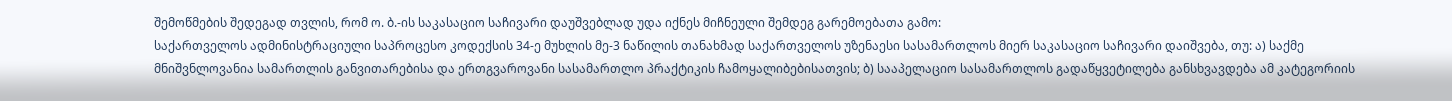შემოწმების შედეგად თვლის, რომ ო. ბ.-ის საკასაციო საჩივარი დაუშვებლად უდა იქნეს მიჩნეული შემდეგ გარემოებათა გამო:
საქართველოს ადმინისტრაციული საპროცესო კოდექსის 34-ე მუხლის მე-3 ნაწილის თანახმად საქართველოს უზენაესი სასამართლოს მიერ საკასაციო საჩივარი დაიშვება, თუ: ა) საქმე მნიშვნლოვანია სამართლის განვითარებისა და ერთგვაროვანი სასამართლო პრაქტიკის ჩამოყალიბებისათვის; ბ) სააპელაციო სასამართლოს გადაწყვეტილება განსხვავდება ამ კატეგორიის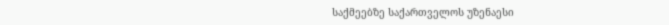საქმეებზე საქართველოს უზენაესი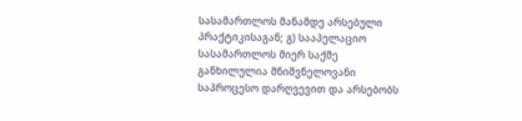სასამართლოს მანამდე არსებული პრაქტიკისაგან; გ) სააპელაციო სასამართლოს მიერ საქმე განხილულია მნიშვნელოვანი საპროცესო დარღვევით და არსებობს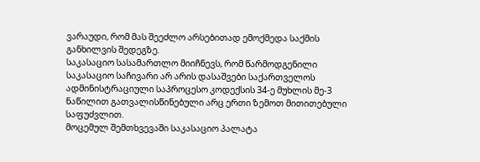ვარაუდი, რომ მას შეეძლო არსებითად ემოქმედა საქმის განხილვის შედეგზე.
საკასაციო სასამართლო მიიჩნევს, რომ წარმოდგენილი საკასაციო საჩივარი არ არის დასაშვები საქართველოს ადმინისტრაციული საპროცესო კოდექსის 34-ე მუხლის მე-3 ნაწილით გათვალისწინებული არც ერთი ზემოთ მითითებული საფუძვლით.
მოცემულ შემთხვევაში საკასაციო პალატა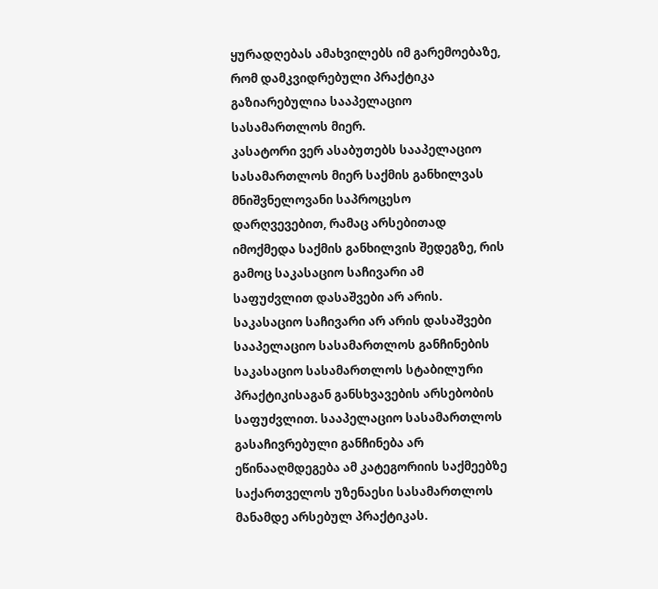ყურადღებას ამახვილებს იმ გარემოებაზე, რომ დამკვიდრებული პრაქტიკა გაზიარებულია სააპელაციო სასამართლოს მიერ.
კასატორი ვერ ასაბუთებს სააპელაციო სასამართლოს მიერ საქმის განხილვას მნიშვნელოვანი საპროცესო დარღვევებით, რამაც არსებითად იმოქმედა საქმის განხილვის შედეგზე, რის გამოც საკასაციო საჩივარი ამ საფუძვლით დასაშვები არ არის.
საკასაციო საჩივარი არ არის დასაშვები სააპელაციო სასამართლოს განჩინების საკასაციო სასამართლოს სტაბილური პრაქტიკისაგან განსხვავების არსებობის საფუძვლით. სააპელაციო სასამართლოს გასაჩივრებული განჩინება არ ეწინააღმდეგება ამ კატეგორიის საქმეებზე საქართველოს უზენაესი სასამართლოს მანამდე არსებულ პრაქტიკას.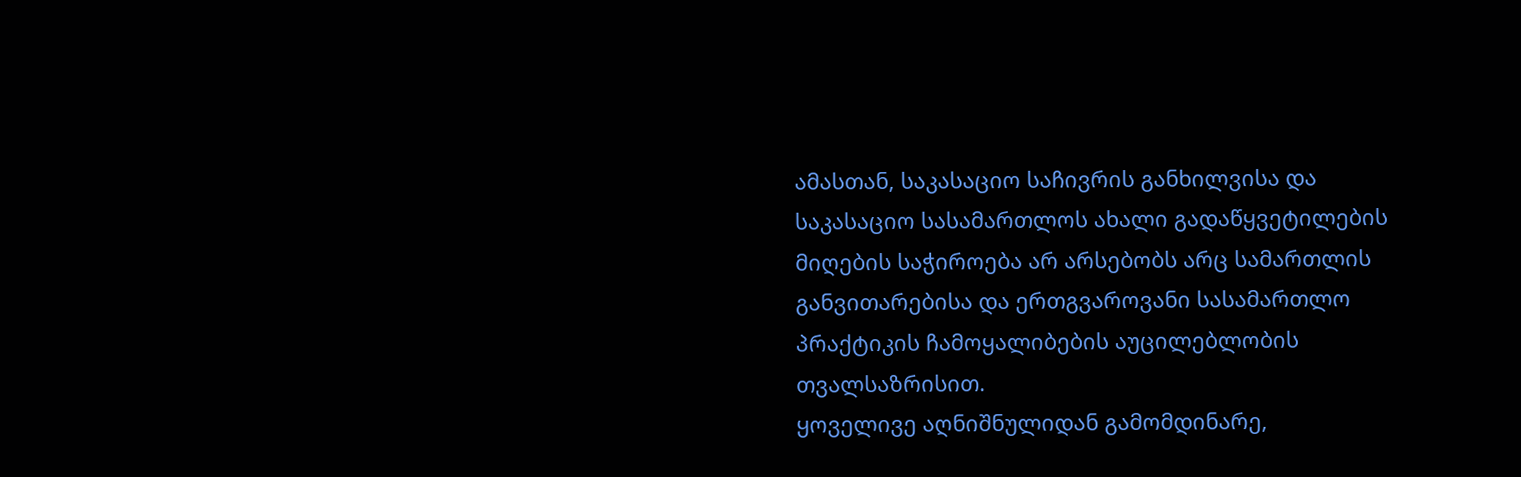ამასთან, საკასაციო საჩივრის განხილვისა და საკასაციო სასამართლოს ახალი გადაწყვეტილების მიღების საჭიროება არ არსებობს არც სამართლის განვითარებისა და ერთგვაროვანი სასამართლო პრაქტიკის ჩამოყალიბების აუცილებლობის თვალსაზრისით.
ყოველივე აღნიშნულიდან გამომდინარე,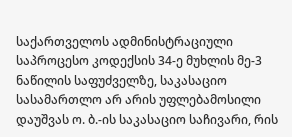საქართველოს ადმინისტრაციული საპროცესო კოდექსის 34-ე მუხლის მე-3 ნაწილის საფუძველზე, საკასაციო სასამართლო არ არის უფლებამოსილი დაუშვას ო. ბ.-ის საკასაციო საჩივარი, რის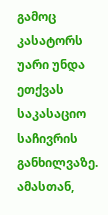გამოც კასატორს უარი უნდა ეთქვას საკასაციო საჩივრის განხილვაზე.
ამასთან,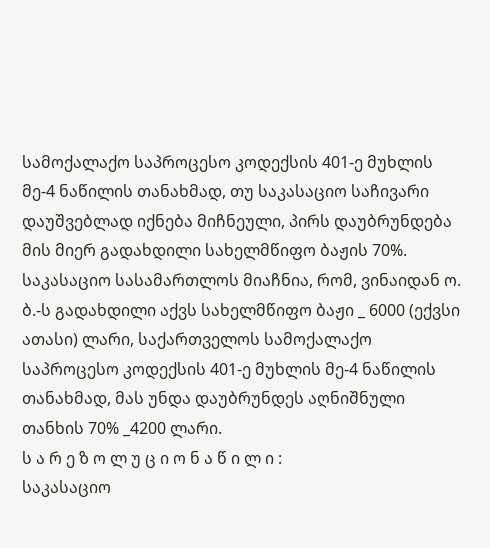სამოქალაქო საპროცესო კოდექსის 401-ე მუხლის მე-4 ნაწილის თანახმად, თუ საკასაციო საჩივარი დაუშვებლად იქნება მიჩნეული, პირს დაუბრუნდება მის მიერ გადახდილი სახელმწიფო ბაჟის 70%.
საკასაციო სასამართლოს მიაჩნია, რომ, ვინაიდან ო. ბ.-ს გადახდილი აქვს სახელმწიფო ბაჟი _ 6000 (ექვსი ათასი) ლარი, საქართველოს სამოქალაქო საპროცესო კოდექსის 401-ე მუხლის მე-4 ნაწილის თანახმად, მას უნდა დაუბრუნდეს აღნიშნული თანხის 70% _4200 ლარი.
ს ა რ ე ზ ო ლ უ ც ი ო ნ ა წ ი ლ ი :
საკასაციო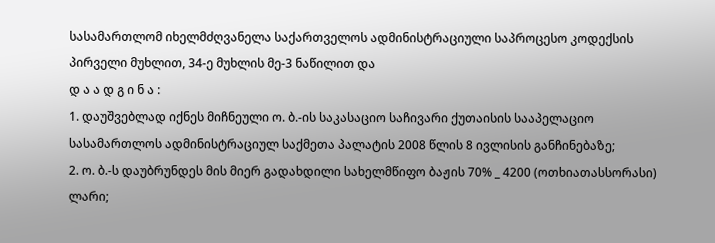სასამართლომ იხელმძღვანელა საქართველოს ადმინისტრაციული საპროცესო კოდექსის პირველი მუხლით, 34-ე მუხლის მე-3 ნაწილით და
დ ა ა დ გ ი ნ ა :
1. დაუშვებლად იქნეს მიჩნეული ო. ბ.-ის საკასაციო საჩივარი ქუთაისის სააპელაციო სასამართლოს ადმინისტრაციულ საქმეთა პალატის 2008 წლის 8 ივლისის განჩინებაზე;
2. ო. ბ.-ს დაუბრუნდეს მის მიერ გადახდილი სახელმწიფო ბაჟის 70% _ 4200 (ოთხიათასსორასი) ლარი;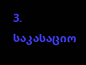3. საკასაციო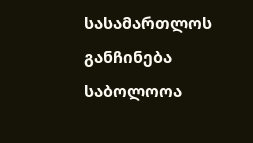სასამართლოს განჩინება საბოლოოა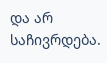და არ საჩივრდება.